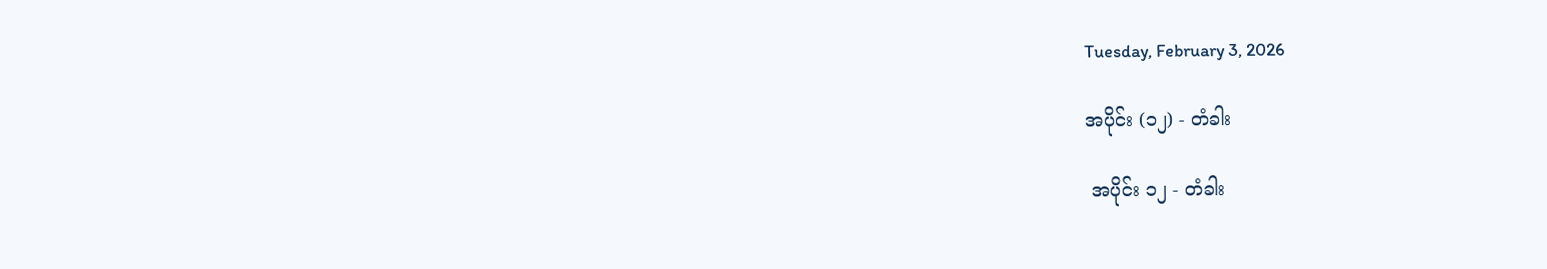Tuesday, February 3, 2026

အပိုင်း (၁၂) - တံခါး

 အပိုင်း ၁၂ - တံခါး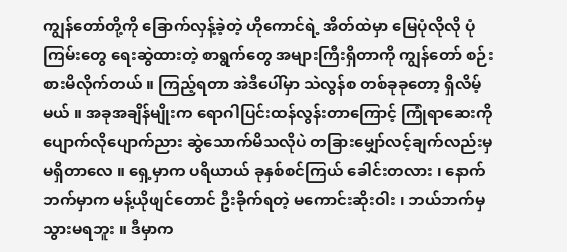ကျွန်တော်တို့ကို ခြောက်လှန့်ခဲ့တဲ့ ဟိုကောင်ရဲ့ အိတ်ထဲမှာ မြေပုံလိုလို ပုံကြမ်းတွေ ရေးဆွဲထားတဲ့ စာရွက်တွေ အများကြီးရှိတာကို ကျွန်တော် စဉ်းစားမိလိုက်တယ် ။ ကြည့်ရတာ အဲဒီပေါ်မှာ သဲလွန်စ တစ်ခုခုတော့ ရှိလိမ့်မယ် ။ အခုအချိန်မျိုးက ရောဂါပြင်းထန်လွန်းတာကြောင့် ကြုံရာဆေးကို ပျောက်လိုပျောက်ညား ဆွဲသောက်မိသလိုပဲ တခြားမျှော်လင့်ချက်လည်းမှ မရှိတာလေ ။ ရှေ့မှာက ပရိယာယ် ခုနှစ်စင်ကြယ် ခေါင်းတလား ၊ နောက်ဘက်မှာက မန့်ယိုဖျင်တောင် ဦးခိုက်ရတဲ့ မကောင်းဆိုးဝါး ၊ ဘယ်ဘက်မှ သွားမရဘူး ။ ဒီမှာက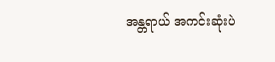အန္တရာယ် အကင်းဆုံးပဲ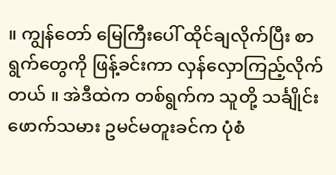။ ကျွန်တော် မြေကြီးပေါ် ထိုင်ချလိုက်ပြီး စာရွက်တွေကို ဖြန့်ခင်းကာ လှန်လှောကြည့်လိုက်တယ် ။ အဲဒီထဲက တစ်ရွက်က သူတို့ သင်္ချိုင်းဖောက်သမား ဥမင်မတူးခင်က ပုံစံ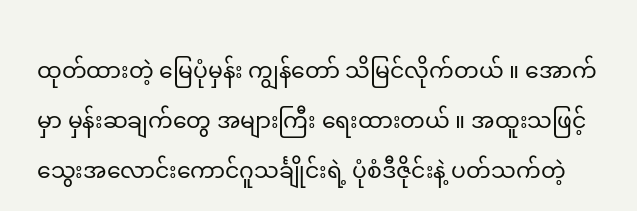ထုတ်ထားတဲ့ မြေပုံမှန်း ကျွန်တော် သိမြင်လိုက်တယ် ။ အောက်မှာ မှန်းဆချက်တွေ အများကြီး ရေးထားတယ် ။ အထူးသဖြင့် သွေးအလောင်းကောင်ဂူသင်္ချိုင်းရဲ့ ပုံစံဒီဇိုင်းနဲ့ ပတ်သက်တဲ့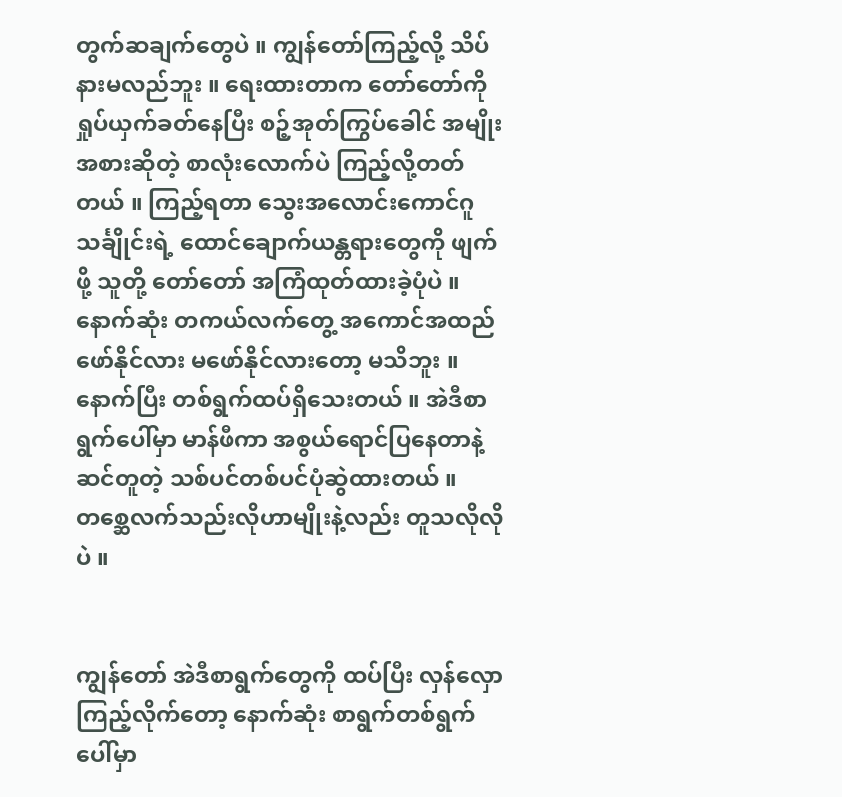တွက်ဆချက်တွေပဲ ။ ကျွန်တော်ကြည့်လို့ သိပ်နားမလည်ဘူး ။ ရေးထားတာက တော်တော်ကို ရှုပ်ယှက်ခတ်နေပြီး စဉ့်အုတ်ကြွပ်ခေါင် အမျိုးအစားဆိုတဲ့ စာလုံးလောက်ပဲ ကြည့်လို့တတ်တယ် ။ ကြည့်ရတာ သွေးအလောင်းကောင်ဂူသင်္ချိုင်းရဲ့ ထောင်ချောက်ယန္တရားတွေကို ဖျက်ဖို့ သူတို့ တော်တော် အကြံထုတ်ထားခဲ့ပုံပဲ ။ နောက်ဆုံး တကယ်လက်တွေ့ အကောင်အထည်ဖော်နိုင်လား မဖော်နိုင်လားတော့ မသိဘူး ။ နောက်ပြီး တစ်ရွက်ထပ်ရှိသေးတယ် ။ အဲဒီစာရွက်ပေါ်မှာ မာန်ဖီကာ အစွယ်ရောင်ပြနေတာနဲ့ ဆင်တူတဲ့ သစ်ပင်တစ်ပင်ပုံဆွဲထားတယ် ။ တစ္ဆေလက်သည်းလိုဟာမျိုးနဲ့လည်း တူသလိုလိုပဲ ။


ကျွန်တော် အဲဒီစာရွက်တွေကို ထပ်ပြီး လှန်လှောကြည့်လိုက်တော့ နောက်ဆုံး စာရွက်တစ်ရွက်ပေါ်မှာ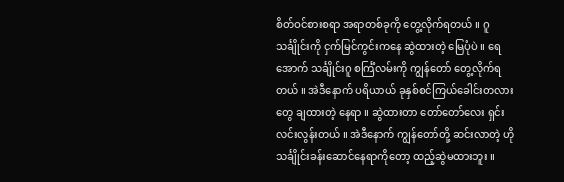စိတ်ဝင်စားစရာ အရာတစ်ခုကို တွေ့လိုက်ရတယ် ။ ဂူသင်္ချိုင်းကို ငှက်မြင်ကွင်းကနေ ဆွဲထားတဲ့ မြေပုံပဲ ။ ရေအောက် သင်္ချိုင်းဂူ စင်္ကြံလမ်းကို ကျွန်တော် တွေ့လိုက်ရတယ် ။ အဲဒီနောက် ပရိယာယ် ခုနှစ်စင်ကြယ်ခေါင်းတလားတွေ ချထားတဲ့ နေရာ ။ ဆွဲထားတာ တော်တော်လေး ရှင်းလင်းလွန်းတယ် ။ အဲဒီနောက် ကျွန်တော်တို့ ဆင်းလာတဲ့ ဟို သင်္ချိုင်းခန်းဆောင်နေရာကိုတော့ ထည့်ဆွဲမထားဘူး ။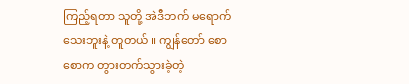ကြည့်ရတာ သူတို့ အဲဒီဘက် မရောက်သေးဘူးနဲ့ တူတယ် ။ ကျွန်တော် စောစောက တွားတက်သွားခဲ့တဲ့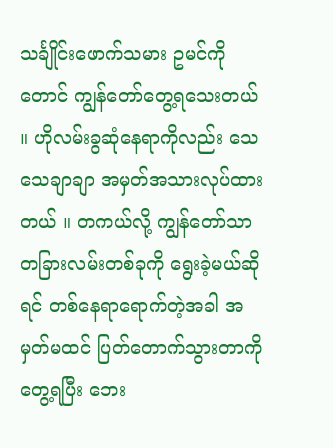သင်္ချိုင်းဖောက်သမား ဥမင်ကိုတောင် ကျွန်တော်တွေ့ရသေးတယ် ။ ဟိုလမ်းခွဆုံနေရာကိုလည်း သေသေချာချာ အမှတ်အသားလုပ်ထားတယ် ။ တကယ်လို့ ကျွန်တော်သာ တခြားလမ်းတစ်ခုကို ရွေးခဲ့မယ်ဆိုရင် တစ်နေရာရောက်တဲ့အခါ အမှတ်မထင် ပြတ်တောက်သွားတာကို တွေ့ရပြီး ဘေး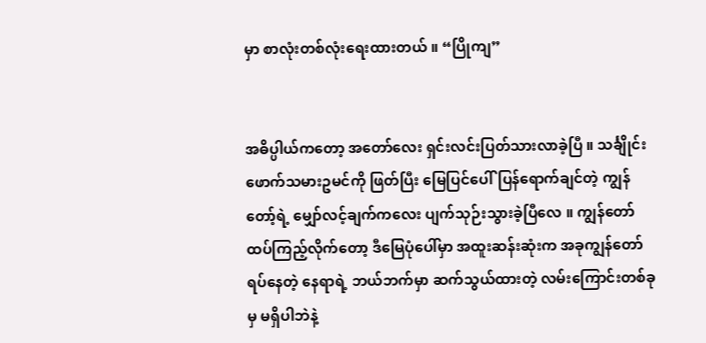မှာ စာလုံးတစ်လုံးရေးထားတယ် ။ “ပြိုကျ”


အဓိပ္ပါယ်ကတော့ အတော်လေး ရှင်းလင်းပြတ်သားလာခဲ့ပြီ ။ သင်္ချိုင်းဖောက်သမားဥမင်ကို ဖြတ်ပြီး မြေပြင်ပေါ်ပြန်ရောက်ချင်တဲ့ ကျွန်တော့်ရဲ့ မျှော်လင့်ချက်ကလေး ပျက်သုဉ်းသွားခဲ့ပြီလေ ။ ကျွန်တော်ထပ်ကြည့်လိုက်တော့ ဒီမြေပုံပေါ်မှာ အထူးဆန်းဆုံးက အခုကျွန်တော် ရပ်နေတဲ့ နေရာရဲ့ ဘယ်ဘက်မှာ ဆက်သွယ်ထားတဲ့ လမ်းကြောင်းတစ်ခုမှ မရှိပါဘဲနဲ့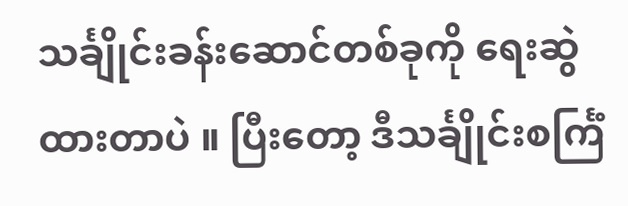သင်္ချိုင်းခန်းဆောင်တစ်ခုကို ရေးဆွဲထားတာပဲ ။ ပြီးတော့ ဒီသင်္ချိုင်းစင်္ကြံ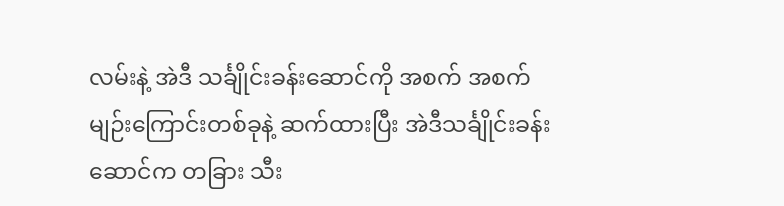လမ်းနဲ့ အဲဒီ သင်္ချိုင်းခန်းဆောင်ကို အစက် အစက် မျဉ်းကြောင်းတစ်ခုနဲ့ ဆက်ထားပြီး အဲဒီသင်္ချိုင်းခန်းဆောင်က တခြား သီး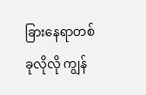ခြားနေရာတစ်ခုလိုလို ကျွန်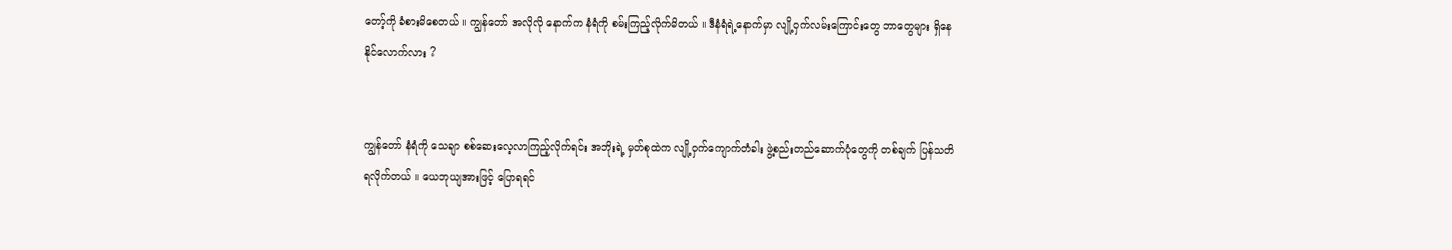တော့်ကို ခံစားမိစေတယ် ။ ကျွန်တော် အလိုလို နောက်က နံရံကို စမ်းကြည့်လိုက်မိတယ် ။ ဒီနံရံရဲ့နောက်မှာ လျို့ဝှက်လမ်းကြောင်းတွေ ဘာတွေများ ရှိနေနိုင်လောက်လား ?


ကျွန်တော် နံရံကို သေချာ စစ်ဆေးလေ့လာကြည့်လိုက်ရင်း အဘိုးရဲ့ မှတ်စုထဲက လျို့ဝှက်ကျောက်တံခါး ဖွဲ့စည်းတည်ဆောက်ပုံတွေကို တစ်ချက် ပြန်သတိရလိုက်တယ် ။ ယေဘုယျအားဖြင့် ပြောရရင်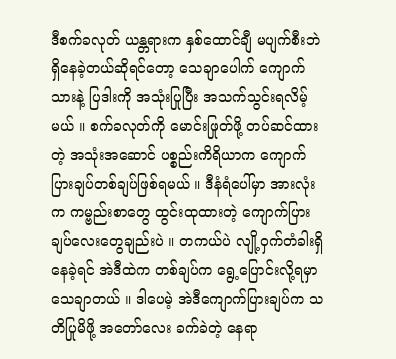ဒီစက်ခလုတ် ယန္တရားက နှစ်ထောင်ချီ မပျက်စီးဘဲ ရှိနေခဲ့တယ်ဆိုရင်တော့ သေချာပေါက် ကျောက်သားနဲ့ ပြဒါးကို အသုံးပြုပြီး အသက်သွင်းရလိမ့်မယ် ။ စက်ခလုတ်ကို မောင်းဖြုတ်ဖို့ တပ်ဆင်ထားတဲ့ အသုံးအဆောင် ပစ္စည်းကိရိယာက ကျောက်ပြားချပ်တစ်ချပ်ဖြစ်ရမယ် ။ ဒီနံရံပေါ်မှာ အားလုံးက ကမ္ဗည်းစာတွေ ထွင်းထုထားတဲ့ ကျောက်ပြားချပ်လေးတွေချည်းပဲ ။ တကယ်ပဲ လျို့ဝှက်တံခါးရှိနေခဲ့ရင် အဲဒီထဲက တစ်ချပ်က ရွေ့ပြောင်းလို့ရမှာသေချာတယ် ။ ဒါပေမဲ့ အဲဒီကျောက်ပြားချပ်က သတိပြုမိဖို့ အတော်လေး ခက်ခဲတဲ့ နေရာ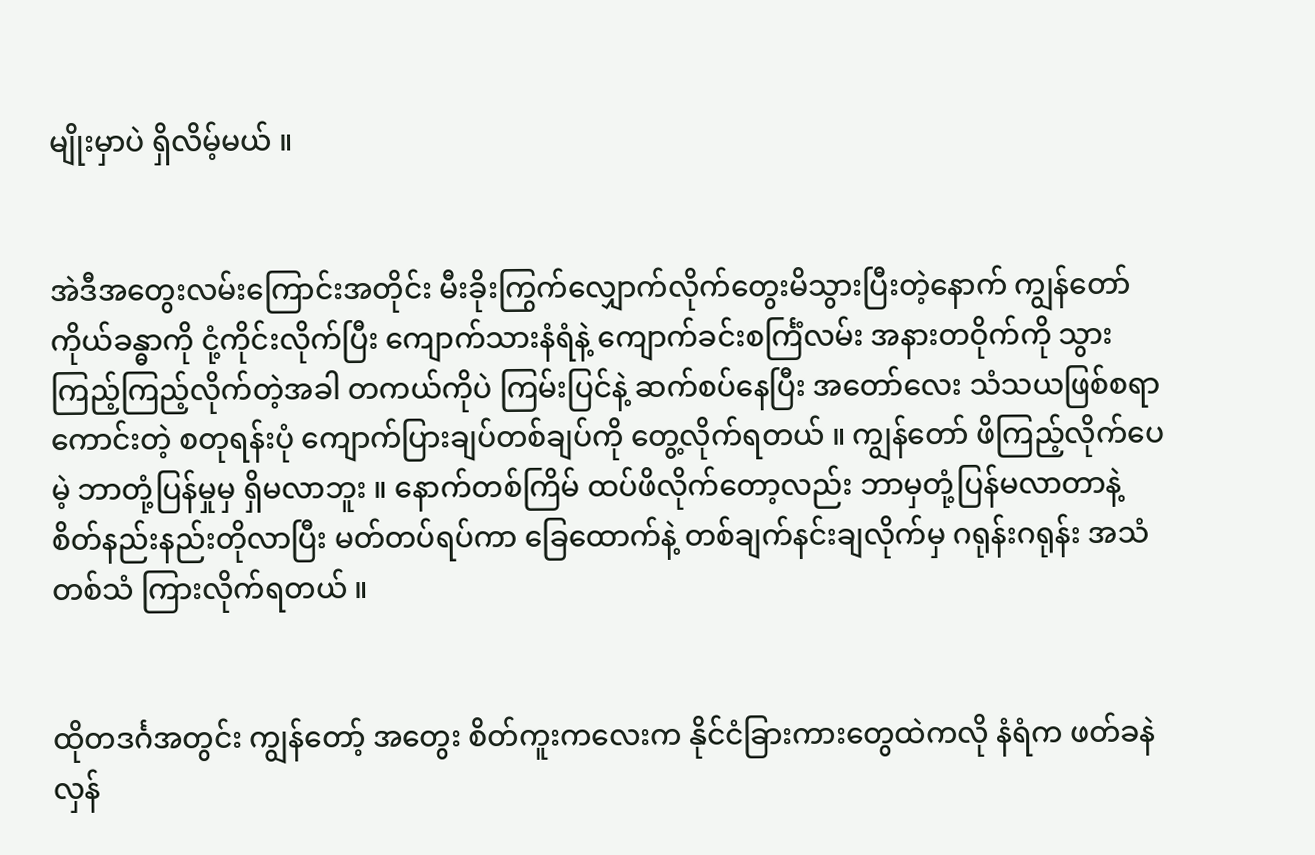မျိုးမှာပဲ ရှိလိမ့်မယ် ။


အဲဒီအတွေးလမ်းကြောင်းအတိုင်း မီးခိုးကြွက်လျှောက်လိုက်တွေးမိသွားပြီးတဲ့နောက် ကျွန်တော် ကိုယ်ခန္ဓာကို ငုံ့ကိုင်းလိုက်ပြီး ကျောက်သားနံရံနဲ့ ကျောက်ခင်းစင်္ကြံလမ်း အနားတဝိုက်ကို သွားကြည့်ကြည့်လိုက်တဲ့အခါ တကယ်ကိုပဲ ကြမ်းပြင်နဲ့ ဆက်စပ်နေပြီး အတော်လေး သံသယဖြစ်စရာကောင်းတဲ့ စတုရန်းပုံ ကျောက်ပြားချပ်တစ်ချပ်ကို တွေ့လိုက်ရတယ် ။ ကျွန်တော် ဖိကြည့်လိုက်ပေမဲ့ ဘာတုံ့ပြန်မှုမှ ရှိမလာဘူး ။ နောက်တစ်ကြိမ် ထပ်ဖိလိုက်တော့လည်း ဘာမှတုံ့ပြန်မလာတာနဲ့ စိတ်နည်းနည်းတိုလာပြီး မတ်တပ်ရပ်ကာ ခြေထောက်နဲ့ တစ်ချက်နင်းချလိုက်မှ ဂရုန်းဂရုန်း အသံတစ်သံ ကြားလိုက်ရတယ် ။


ထိုတဒင်္ဂအတွင်း ကျွန်တော့် အတွေး စိတ်ကူးကလေးက နိုင်ငံခြားကားတွေထဲကလို နံရံက ဖတ်ခနဲ လှန်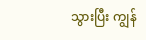သွားပြီး ကျွန်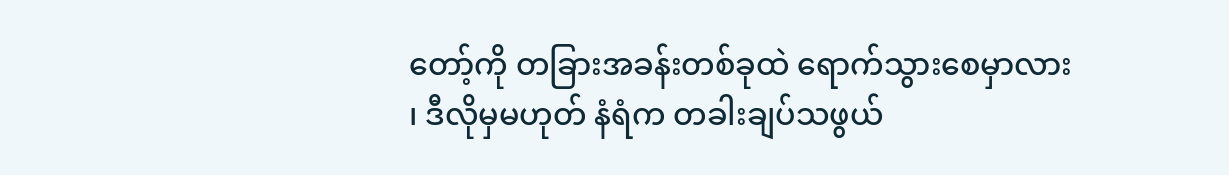တော့်ကို တခြားအခန်းတစ်ခုထဲ ရောက်သွားစေမှာလား ၊ ဒီလိုမှမဟုတ် နံရံက တခါးချပ်သဖွယ်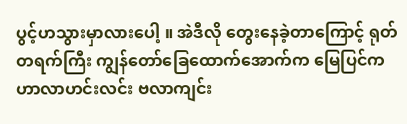ပွင့်ဟသွားမှာလားပေါ့ ။ အဲဒီလို တွေးနေခဲ့တာကြောင့် ရုတ်တရက်ကြီး ကျွန်တော်ခြေထောက်အောက်က မြေပြင်က ဟာလာဟင်းလင်း ဗလာကျင်း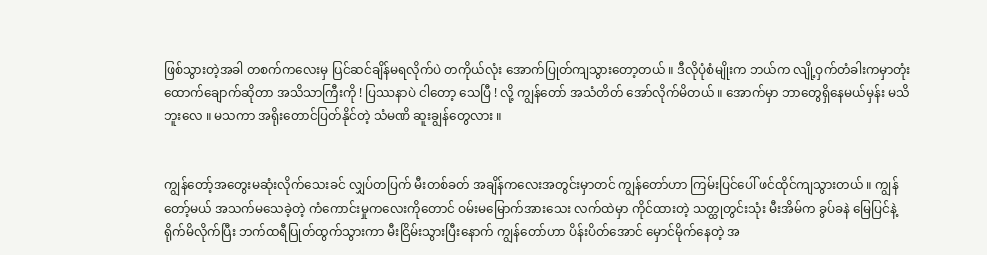ဖြစ်သွားတဲ့အခါ တစက်ကလေးမှ ပြင်ဆင်ချိန်မရလိုက်ပဲ တကိုယ်လုံး အောက်ပြုတ်ကျသွားတော့တယ် ။ ဒီလိုပုံစံမျိုးက ဘယ်က လျို့ဝှက်တံခါးကမှာတုံး ထောက်ချောက်ဆိုတာ အသိသာကြီးကို ! ပြဿနာပဲ ငါတော့ သေပြီ ! လို့ ကျွန်တော် အသံတိတ် အော်လိုက်မိတယ် ။ အောက်မှာ ဘာတွေရှိနေမယ်မှန်း မသိဘူးလေ ။ မသကာ အရိုးတောင်ပြတ်နိုင်တဲ့ သံမဏိ ဆူးချွန်တွေလား ။


ကျွန်တော့်အတွေးမဆုံးလိုက်သေးခင် လျှပ်တပြက် မီးတစ်ခတ် အချိန်ကလေးအတွင်းမှာတင် ကျွန်တော်ဟာ ကြမ်းပြင်ပေါ် ဖင်ထိုင်ကျသွားတယ် ။ ကျွန်တော့်မယ် အသက်မသေခဲ့တဲ့ ကံကောင်းမှုကလေးကိုတောင် ဝမ်းမမြောက်အားသေး လက်ထဲမှာ ကိုင်ထားတဲ့ သတ္ထုတွင်းသုံး မီးအိမ်က ခွပ်ခနဲ မြေပြင်နဲ့ ရိုက်မိလိုက်ပြီး ဘက်ထရီပြုတ်ထွက်သွားကာ မီးငြိမ်းသွားပြီးနောက် ကျွန်တော်ဟာ ပိန်းပိတ်အောင် မှောင်မိုက်နေတဲ့ အ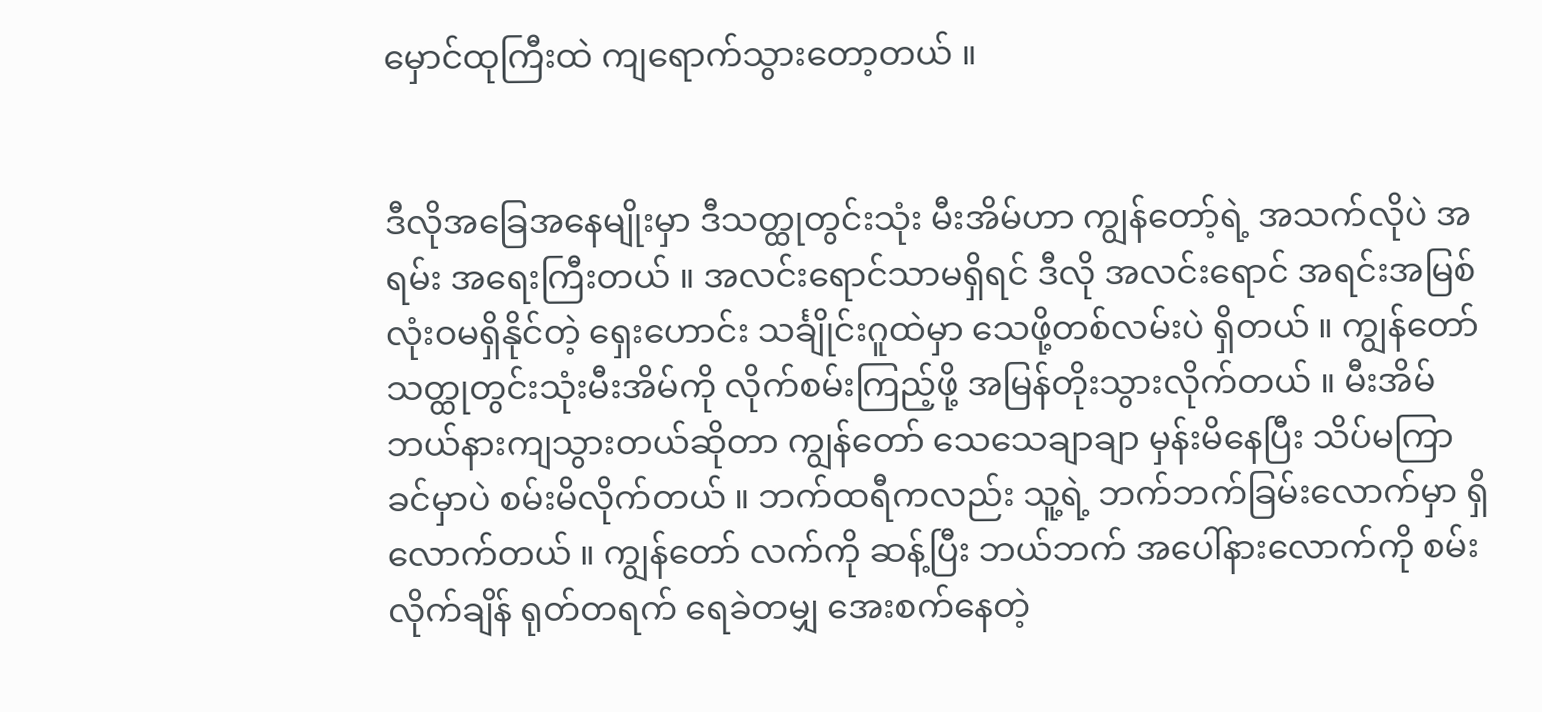မှောင်ထုကြီးထဲ ကျရောက်သွားတော့တယ် ။


ဒီလိုအခြေအနေမျိုးမှာ ဒီသတ္ထုတွင်းသုံး မီးအိမ်ဟာ ကျွန်တော့်ရဲ့ အသက်လိုပဲ အရမ်း အရေးကြီးတယ် ။ အလင်းရောင်သာမရှိရင် ဒီလို အလင်းရောင် အရင်းအမြစ် လုံးဝမရှိနိုင်တဲ့ ရှေးဟောင်း သင်္ချိုင်းဂူထဲမှာ သေဖို့တစ်လမ်းပဲ ရှိတယ် ။ ကျွန်တော် သတ္ထုတွင်းသုံးမီးအိမ်ကို လိုက်စမ်းကြည့်ဖို့ အမြန်တိုးသွားလိုက်တယ် ။ မီးအိမ် ဘယ်နားကျသွားတယ်ဆိုတာ ကျွန်တော် သေသေချာချာ မှန်းမိနေပြီး သိပ်မကြာခင်မှာပဲ စမ်းမိလိုက်တယ် ။ ဘက်ထရီကလည်း သူ့ရဲ့ ဘက်ဘက်ခြမ်းလောက်မှာ ရှိလောက်တယ် ။ ကျွန်တော် လက်ကို ဆန့်ပြီး ဘယ်ဘက် အပေါ်နားလောက်ကို စမ်းလိုက်ချိန် ရုတ်တရက် ရေခဲတမျှ အေးစက်နေတဲ့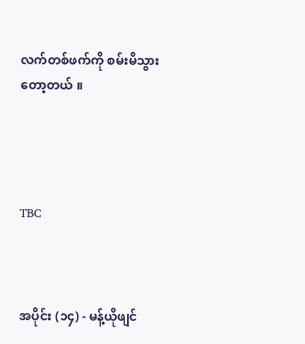လက်တစ်ဖက်ကို စမ်းမိသွားတော့တယ် ။




TBC



အပိုင်း (၁၄) - မန့်ယိုဖျင်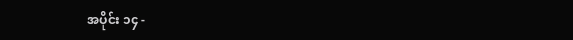အပိုင်း ၁၄ -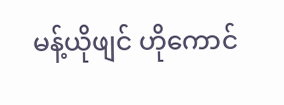မန့်ယိုဖျင် ဟိုကောင်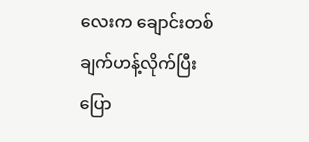လေးက ချောင်းတစ်ချက်ဟန့်လိုက်ပြီး ပြော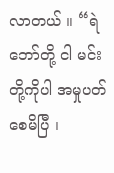လာတယ် ။ “ရဲဘော်တို့ ငါ မင်းတို့ကိုပါ အမှုပတ်စေမိပြီ ၊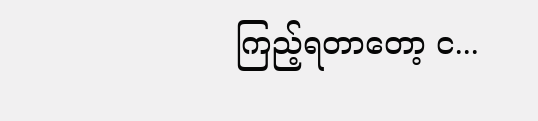ကြည့်ရတာတော့ င...